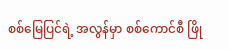စစ်မြေပြင်ရဲ့ အလွန်မှာ စစ်ကောင်စီ ဖြို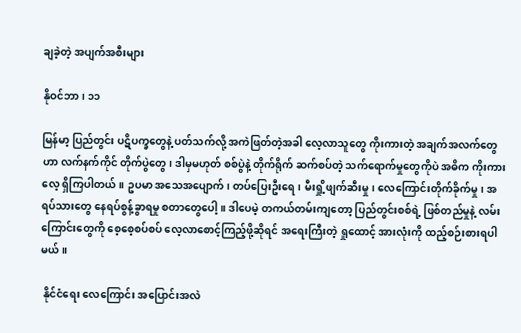ချခဲ့တဲ့ အပျက်အစီးများ

နိုဝင်ဘာ၊ ၁၁

မြန်မာ့ ပြည်တွင်း ပဋိပက္ခတွေနဲ့ ပတ်သက်လို့ အကဲဖြတ်တဲ့အခါ လေ့လာသူတွေ ကိုးကားတဲ့ အချက်အလက်တွေဟာ လက်နက်ကိုင် တိုက်ပွဲတွေ၊ ဒါမှမဟုတ် စစ်ပွဲနဲ့ တိုက်ရိုက် ဆက်စပ်တဲ့ သက်ရောက်မှုတွေကိုပဲ အဓိက ကိုးကားလေ့ ရှိကြပါတယ်။ ဥပမာ အသေအပျောက်၊ တပ်ပြေးဦးရေ၊ မီးရှို့ဖျက်ဆီးမှု၊ လေကြောင်းတိုက်ခိုက်မှု၊ အရပ်သားတွေ နေရပ်စွန့်ခွာရမှု စတာတွေပေါ့။ ဒါပေမဲ့ တကယ်တမ်းကျတော့ ပြည်တွင်းစစ်ရဲ့ ဖြစ်တည်မှုနဲ့ လမ်းကြောင်းတွေကို စေ့စေ့စပ်စပ် လေ့လာစောင့်ကြည့်ဖို့ဆိုရင် အရေးကြီးတဲ့ ရှုထောင့် အားလုံးကို ထည့်စဉ်းစားရပါမယ်။

 နိုင်ငံရေး လေကြောင်း အပြောင်းအလဲ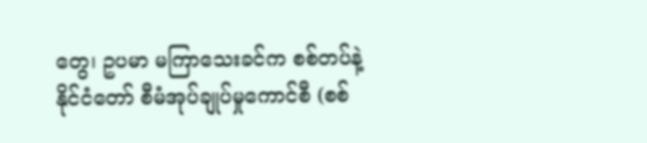တွေ၊ ဥပမာ မကြာသေးခင်က စစ်တပ်နဲ့ နိုင်ငံတော် စီမံအုပ်ချုပ်မှုကောင်စီ (စစ်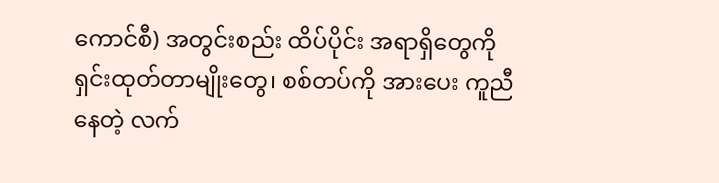ကောင်စီ) အတွင်းစည်း ထိပ်ပိုင်း အရာရှိတွေကို ရှင်းထုတ်တာမျိုးတွေ၊ စစ်တပ်ကို အားပေး ကူညီနေတဲ့ လက်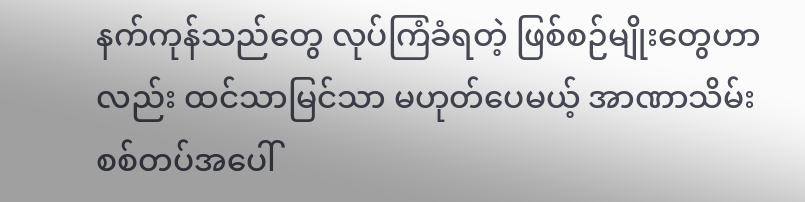နက်ကုန်သည်တွေ လုပ်ကြံခံရတဲ့ ဖြစ်စဉ်မျိုးတွေဟာလည်း ထင်သာမြင်သာ မဟုတ်ပေမယ့် အာဏာသိမ်း စစ်တပ်အပေါ်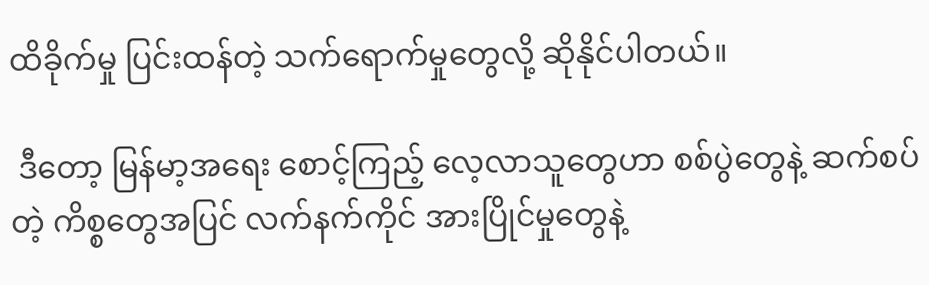ထိခိုက်မှု ပြင်းထန်တဲ့ သက်ရောက်မှုတွေလို့ ဆိုနိုင်ပါတယ်။

 ဒီတော့ မြန်မာ့အရေး စောင့်ကြည့် လေ့လာသူတွေဟာ စစ်ပွဲတွေနဲ့ ဆက်စပ်တဲ့ ကိစ္စတွေအပြင် လက်နက်ကိုင် အားပြိုင်မှုတွေနဲ့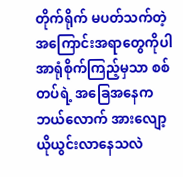တိုက်ရိုက် မပတ်သက်တဲ့ အကြောင်းအရာတွေကိုပါ အာရုံစိုက်ကြည့်မှသာ စစ်တပ်ရဲ့ အခြေအနေက ဘယ်လောက် အားလျော့ ယိုယွင်းလာနေသလဲ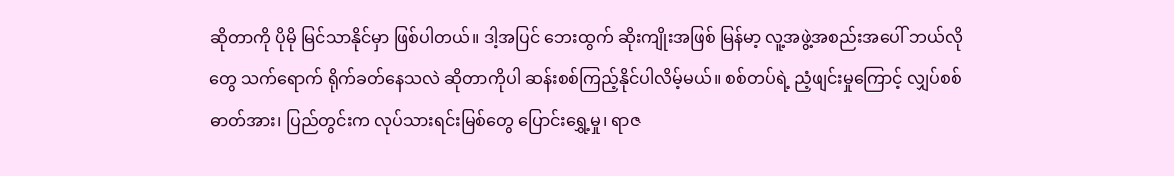ဆိုတာကို ပိုမို မြင်သာနိုင်မှာ ဖြစ်ပါတယ်။ ဒါ့အပြင် ဘေးထွက် ဆိုးကျိုးအဖြစ် မြန်မာ့ လူ့အဖွဲ့အစည်းအပေါ် ဘယ်လိုတွေ သက်ရောက် ရိုက်ခတ်နေသလဲ ဆိုတာကိုပါ ဆန်းစစ်ကြည့်နိုင်ပါလိမ့်မယ်။ စစ်တပ်ရဲ့ ညံ့ဖျင်းမှုကြောင့် လျှပ်စစ်ဓာတ်အား၊ ပြည်တွင်းက လုပ်သားရင်းမြစ်တွေ ပြောင်းရွှေ့မှု၊ ရာဇ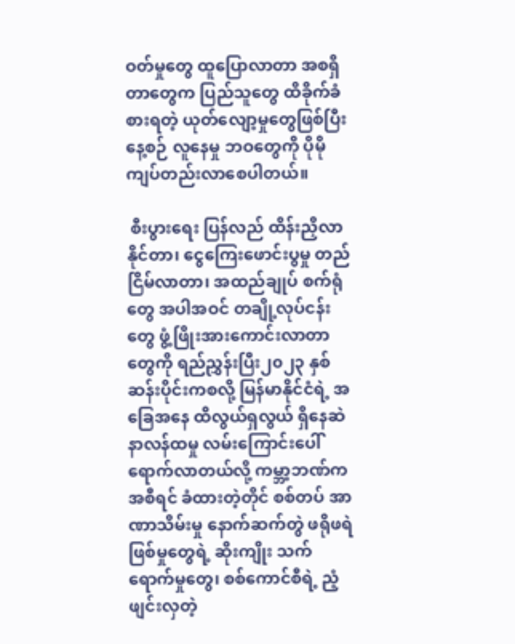ဝတ်မှုတွေ ထူပြောလာတာ အစရှိတာတွေက ပြည်သူတွေ ထိခိုက်ခံစားရတဲ့ ယုတ်လျော့မှုတွေဖြစ်ပြီး နေ့စဉ် လူနေမှု ဘဝတွေကို ပိုမို ကျပ်တည်းလာစေပါတယ်။

 စီးပွားရေး ပြန်လည် ထိန်းညှိလာနိုင်တာ၊ ငွေကြေးဖောင်းပွမှု တည်ငြိမ်လာတာ၊ အထည်ချုပ် စက်ရုံတွေ အပါအဝင် တချို့လုပ်ငန်းတွေ ဖွံ့ဖြိုးအားကောင်းလာတာတွေကို ရည်ညွှန်းပြီး၂၀၂၃ နှစ်ဆန်းပိုင်းကစလို့ မြန်မာနိုင်ငံရဲ့ အခြေအနေ ထိလွယ်ရှလွယ် ရှိနေဆဲ နာလန်ထမှု လမ်းကြောင်းပေါ် ရောက်လာတယ်လို့ ကမ္ဘာ့ဘဏ်က အစီရင် ခံထားတဲ့တိုင် စစ်တပ် အာဏာသိမ်းမှု နောက်ဆက်တွဲ ဖရိုဖရဲ ဖြစ်မှုတွေရဲ့ ဆိုးကျိုး သက်ရောက်မှုတွေ၊ စစ်ကောင်စီရဲ့ ညံ့ဖျင်းလှတဲ့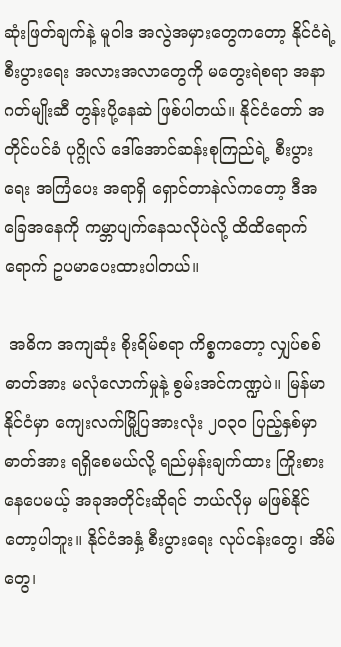ဆုံးဖြတ်ချက်နဲ့ မူဝါဒ အလွဲအမှားတွေကတော့ နိုင်ငံရဲ့ စီးပွားရေး အလားအလာတွေကို မတွေးရဲစရာ အနာဂတ်မျိုးဆီ တွန်းပို့နေဆဲ ဖြစ်ပါတယ်။ နိုင်ငံတော် အတိုင်ပင်ခံ ပုဂ္ဂိုလ် ဒေါ်အောင်ဆန်းစုကြည်ရဲ့ စီးပွားရေး အကြံပေး အရာရှိ ရှောင်တာနဲလ်ကတော့ ဒီအခြေအနေကို ကမ္ဘာပျက်နေသလိုပဲလို့ ထိထိရောက်ရောက် ဥပမာပေးထားပါတယ်။

 အဓိက အကျဆုံး စိုးရိမ်စရာ ကိစ္စကတော့ လျှပ်စစ်ဓာတ်အား မလုံလောက်မှုနဲ့ စွမ်းအင်ကဏ္ဍပဲ။ မြန်မာနိုင်ငံမှာ ကျေးလက်မြို့ပြအားလုံး ၂၀၃၀ ပြည့်နှစ်မှာ ဓာတ်အား ရရှိစေမယ်လို့ ရည်မှန်းချက်ထား ကြိုးစားနေပေမယ့် အခုအတိုင်းဆိုရင် ဘယ်လိုမှ မဖြစ်နိုင်တော့ပါဘူး။ နိုင်ငံအနှံ့ စီးပွားရေး လုပ်ငန်းတွေ၊ အိမ်တွေ၊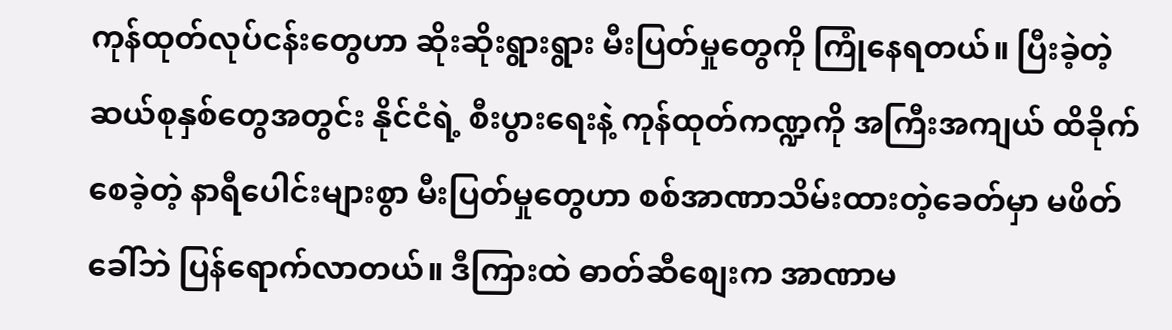ကုန်ထုတ်လုပ်ငန်းတွေဟာ ဆိုးဆိုးရွားရွား မီးပြတ်မှုတွေကို ကြုံနေရတယ်။ ပြီးခဲ့တဲ့ ဆယ်စုနှစ်တွေအတွင်း နိုင်ငံရဲ့ စီးပွားရေးနဲ့ ကုန်ထုတ်ကဏ္ဍကို အကြီးအကျယ် ထိခိုက်စေခဲ့တဲ့ နာရီပေါင်းများစွာ မီးပြတ်မှုတွေဟာ စစ်အာဏာသိမ်းထားတဲ့ခေတ်မှာ မဖိတ်ခေါ်ဘဲ ပြန်ရောက်လာတယ်။ ဒီကြားထဲ ဓာတ်ဆီစျေးက အာဏာမ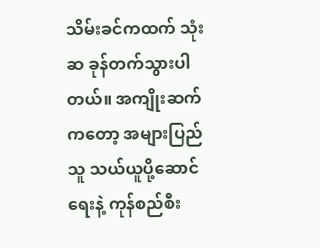သိမ်းခင်ကထက် သုံးဆ ခုန်တက်သွားပါတယ်။ အကျိုးဆက်ကတော့ အများပြည်သူ သယ်ယူပို့ဆောင်ရေးနဲ့ ကုန်စည်စီး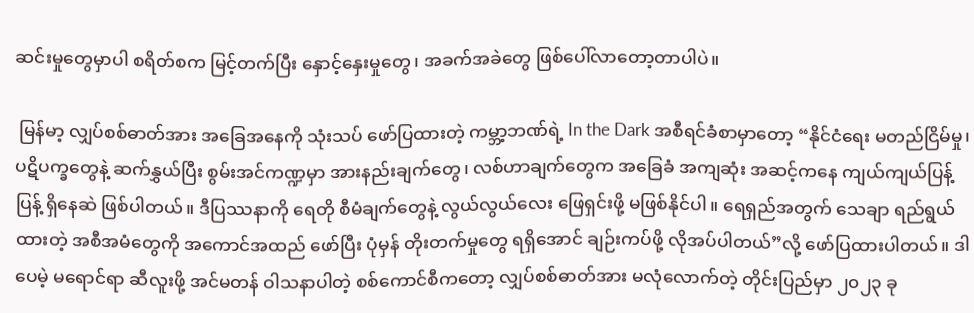ဆင်းမှုတွေမှာပါ စရိတ်စက မြင့်တက်ပြီး နှောင့်နှေးမှုတွေ၊ အခက်အခဲတွေ ဖြစ်ပေါ်လာတော့တာပါပဲ။

 မြန်မာ့ လျှပ်စစ်ဓာတ်အား အခြေအနေကို သုံးသပ် ဖော်ပြထားတဲ့ ကမ္ဘာ့ဘဏ်ရဲ့ In the Dark အစီရင်ခံစာမှာတော့ “နိုင်ငံရေး မတည်ငြိမ်မှု၊ ပဋိပက္ခတွေနဲ့ ဆက်နွှယ်ပြီး စွမ်းအင်ကဏ္ဍမှာ အားနည်းချက်တွေ၊ လစ်ဟာချက်တွေက အခြေခံ အကျဆုံး အဆင့်ကနေ ကျယ်ကျယ်ပြန့်ပြန့် ရှိနေဆဲ ဖြစ်ပါတယ်။ ဒီပြဿနာကို ရေတို စီမံချက်တွေနဲ့ လွယ်လွယ်လေး ဖြေရှင်းဖို့ မဖြစ်နိုင်ပါ။ ရေရှည်အတွက် သေချာ ရည်ရွယ်ထားတဲ့ အစီအမံတွေကို အကောင်အထည် ဖော်ပြီး ပုံမှန် တိုးတက်မှုတွေ ရရှိအောင် ချဉ်းကပ်ဖို့ လိုအပ်ပါတယ်”လို့ ဖော်ပြထားပါတယ်။ ဒါပေမဲ့ မရောင်ရာ ဆီလူးဖို့ အင်မတန် ဝါသနာပါတဲ့ စစ်ကောင်စီကတော့ လျှပ်စစ်ဓာတ်အား မလုံလောက်တဲ့ တိုင်းပြည်မှာ ၂၀၂၃ ခု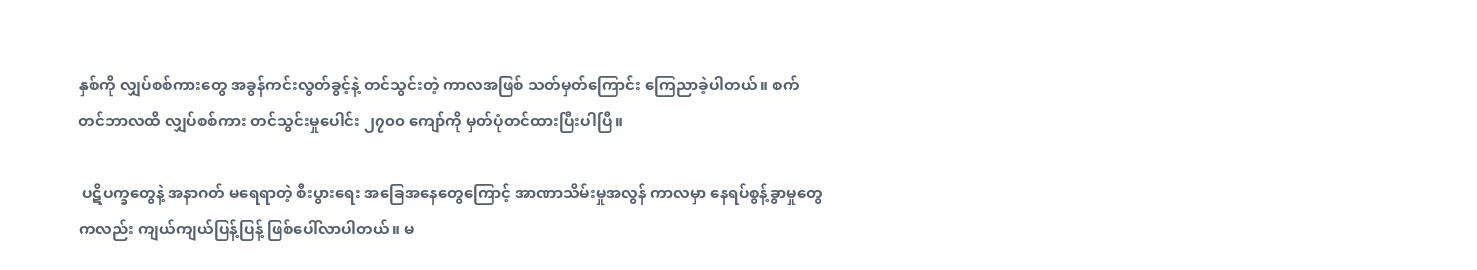နှစ်ကို လျှပ်စစ်ကားတွေ အခွန်ကင်းလွတ်ခွင့်နဲ့ တင်သွင်းတဲ့ ကာလအဖြစ် သတ်မှတ်ကြောင်း ကြေညာခဲ့ပါတယ်။ စက်တင်ဘာလထိ လျှပ်စစ်ကား တင်သွင်းမှုပေါင်း ၂၇၀၀ ကျော်ကို မှတ်ပုံတင်ထားပြီးပါပြီ။

 ပဋိပက္ခတွေနဲ့ အနာဂတ် မရေရာတဲ့ စီးပွားရေး အခြေအနေတွေကြောင့် အာဏာသိမ်းမှုအလွန် ကာလမှာ နေရပ်စွန့်ခွာမှုတွေကလည်း ကျယ်ကျယ်ပြန့်ပြန့် ဖြစ်ပေါ်လာပါတယ်။ မ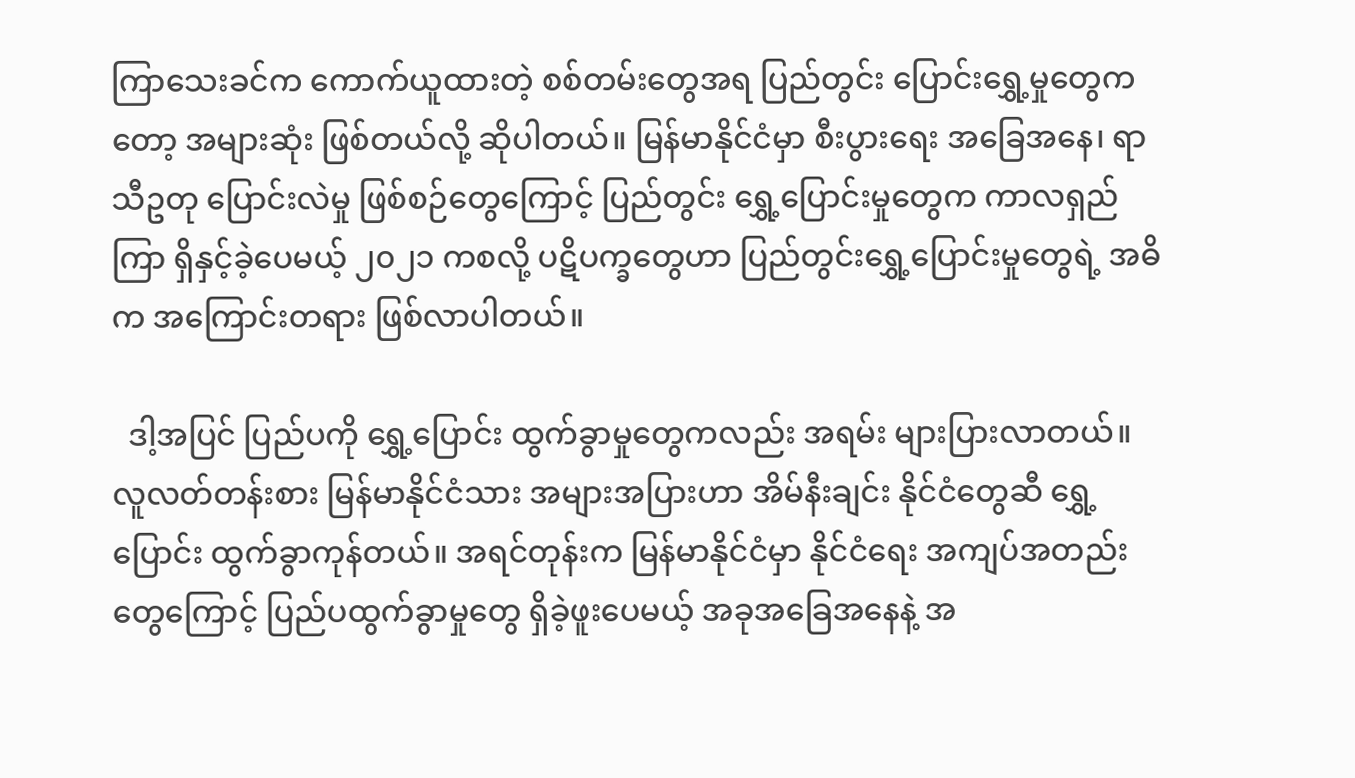ကြာသေးခင်က ကောက်ယူထားတဲ့ စစ်တမ်းတွေအရ ပြည်တွင်း ပြောင်းရွှေ့မှုတွေကတော့ အများဆုံး ဖြစ်တယ်လို့ ဆိုပါတယ်။ မြန်မာနိုင်ငံမှာ စီးပွားရေး အခြေအနေ၊ ရာသီဥတု ပြောင်းလဲမှု ဖြစ်စဉ်တွေကြောင့် ပြည်တွင်း ရွှေ့ပြောင်းမှုတွေက ကာလရှည်ကြာ ရှိနှင့်ခဲ့ပေမယ့် ၂၀၂၁ ကစလို့ ပဋိပက္ခတွေဟာ ပြည်တွင်းရွှေ့ပြောင်းမှုတွေရဲ့ အဓိက အကြောင်းတရား ဖြစ်လာပါတယ်။

  ဒါ့အပြင် ပြည်ပကို ရွှေ့ပြောင်း ထွက်ခွာမှုတွေကလည်း အရမ်း များပြားလာတယ်။ လူလတ်တန်းစား မြန်မာနိုင်ငံသား အများအပြားဟာ အိမ်နီးချင်း နိုင်ငံတွေဆီ ရွှေ့ပြောင်း ထွက်ခွာကုန်တယ်။ အရင်တုန်းက မြန်မာနိုင်ငံမှာ နိုင်ငံရေး အကျပ်အတည်းတွေကြောင့် ပြည်ပထွက်ခွာမှုတွေ ရှိခဲ့ဖူးပေမယ့် အခုအခြေအနေနဲ့ အ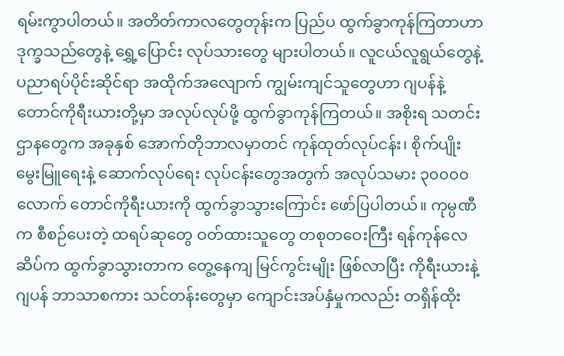ရမ်းကွာပါတယ်။ အတိတ်ကာလတွေတုန်းက ပြည်ပ ထွက်ခွာကုန်ကြတာဟာ ဒုက္ခသည်တွေနဲ့ ရွှေ့ပြောင်း လုပ်သားတွေ များပါတယ်။ လူငယ်လူရွယ်တွေနဲ့ ပညာရပ်ပိုင်းဆိုင်ရာ အထိုက်အလျောက် ကျွမ်းကျင်သူတွေဟာ ဂျပန်နဲ့ တောင်ကိုရီးယားတို့မှာ အလုပ်လုပ်ဖို့ ထွက်ခွာကုန်ကြတယ်။ အစိုးရ သတင်းဌာနတွေက အခုနှစ် အောက်တိုဘာလမှာတင် ကုန်ထုတ်လုပ်ငန်း၊ စိုက်ပျိုးမွေးမြူရေးနဲ့ ဆောက်လုပ်ရေး လုပ်ငန်းတွေအတွက် အလုပ်သမား ၃၀၀၀၀ လောက် တောင်ကိုရီးယားကို ထွက်ခွာသွားကြောင်း ဖော်ပြပါတယ်။ ကုမ္ပဏီက စီစဉ်ပေးတဲ့ ထရပ်ဆုတွေ ဝတ်ထားသူတွေ တစုတဝေးကြီး ရန်ကုန်လေဆိပ်က ထွက်ခွာသွားတာက တွေ့နေကျ မြင်ကွင်းမျိုး ဖြစ်လာပြီး ကိုရီးယားနဲ့ ဂျပန် ဘာသာစကား သင်တန်းတွေမှာ ကျောင်းအပ်နှံမှုကလည်း တရှိန်ထိုး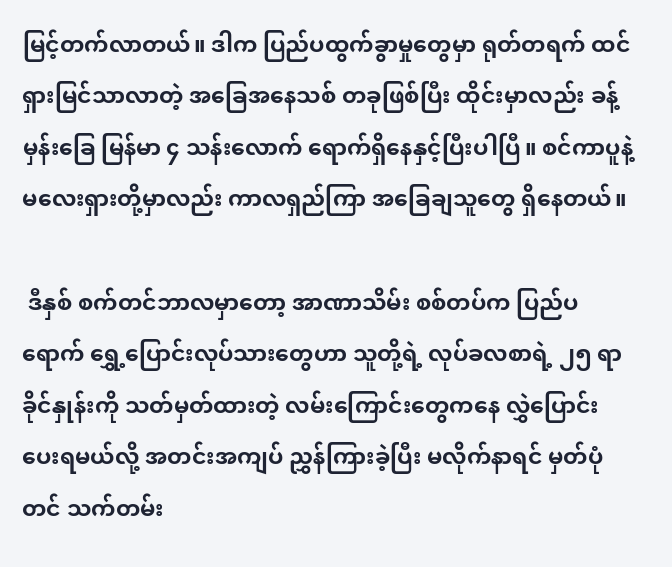မြင့်တက်လာတယ်။ ဒါက ပြည်ပထွက်ခွာမှုတွေမှာ ရုတ်တရက် ထင်ရှားမြင်သာလာတဲ့ အခြေအနေသစ် တခုဖြစ်ပြီး ထိုင်းမှာလည်း ခန့်မှန်းခြေ မြန်မာ ၄ သန်းလောက် ရောက်ရှိနေနှင့်ပြီးပါပြီ။ စင်ကာပူနဲ့ မလေးရှားတို့မှာလည်း ကာလရှည်ကြာ အခြေချသူတွေ ရှိနေတယ်။

 ဒီနှစ် စက်တင်ဘာလမှာတော့ အာဏာသိမ်း စစ်တပ်က ပြည်ပရောက် ရွှေ့ပြောင်းလုပ်သားတွေဟာ သူတို့ရဲ့ လုပ်ခလစာရဲ့ ၂၅ ရာခိုင်နှုန်းကို သတ်မှတ်ထားတဲ့ လမ်းကြောင်းတွေကနေ လွှဲပြောင်းပေးရမယ်လို့ အတင်းအကျပ် ညွှန်ကြားခဲ့ပြီး မလိုက်နာရင် မှတ်ပုံတင် သက်တမ်း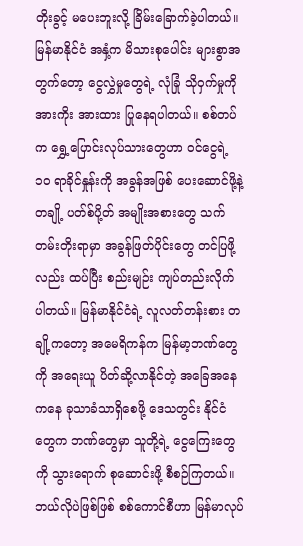တိုးခွင့် မပေးဘူးလို့ ခြိမ်းခြောက်ခဲ့ပါတယ်။ မြန်မာနိုင်ငံ အနှံ့က မိသားစုပေါင်း များစွာအတွက်တော့ ငွေလွှဲမှုတွေရဲ့ လုံခြုံ သိုဝှက်မှုကို အားကိုး အားထား ပြုနေရပါတယ်။ စစ်တပ်က ရွှေ့ပြောင်းလုပ်သားတွေဟာ ဝင်ငွေရဲ့ ၁၀ ရာခိုင်နှုန်းကို အခွန်အဖြစ် ပေးဆောင်ဖို့နဲ့ တချို့ ပတ်စ်ပို့တ် အမျိုးအစားတွေ သက်တမ်းတိုးရာမှာ အခွန်ဖြတ်ပိုင်းတွေ တင်ပြဖို့လည်း ထပ်ပြီး စည်းမျဉ်း ကျပ်တည်းလိုက်ပါတယ်။ မြန်မာနိုင်ငံရဲ့ လူလတ်တန်းစား တချို့ကတော့ အမေရိကန်က မြန်မာ့ဘဏ်တွေကို အရေးယူ ပိတ်ဆို့လာနိုင်တဲ့ အခြေအနေကနေ ခုသာခံသာရှိစေဖို့ ဒေသတွင်း နိုင်ငံတွေက ဘဏ်တွေမှာ သူတို့ရဲ့ ငွေကြေးတွေကို သွားရောက် စုဆောင်းဖို့ စီစဉ်ကြတယ်။ ဘယ်လိုပဲဖြစ်ဖြစ် စစ်ကောင်စီဟာ မြန်မာလုပ်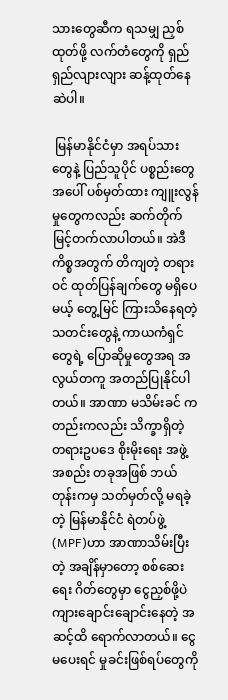သားတွေဆီက ရသမျှ ညှစ်ထုတ်ဖို့ လက်တံတွေကို ရှည်ရှည်လျားလျား ဆန့်ထုတ်နေဆဲပါ။

 မြန်မာနိုင်ငံမှာ အရပ်သားတွေနဲ့ ပြည်သူပိုင် ပစ္စည်းတွေအပေါ် ပစ်မှတ်ထား ကျူးလွန်မှုတွေကလည်း ဆက်တိုက် မြင့်တက်လာပါတယ်။ အဲဒီကိစ္စအတွက် တိကျတဲ့ တရားဝင် ထုတ်ပြန်ချက်တွေ မရှိပေမယ့် တွေ့မြင် ကြားသိနေရတဲ့ သတင်းတွေနဲ့ ကာယကံရှင်တွေရဲ့ ပြောဆိုမှုတွေအရ အလွယ်တကူ အတည်ပြုနိုင်ပါတယ်။ အာဏာ မသိမ်းခင် ကတည်းကလည်း သိက္ခာရှိတဲ့ တရားဥပဒေ စိုးမိုးရေး အဖွဲ့အစည်း တခုအဖြစ် ဘယ်တုန်းကမှ သတ်မှတ်လို့ မရခဲ့တဲ့ မြန်မာနိုင်ငံ ရဲတပ်ဖွဲ့ (MPF)ဟာ အာဏာသိမ်းပြီးတဲ့ အချိန်မှာတော့ စစ်ဆေးရေး ဂိတ်တွေမှာ ငွေညှစ်ဖို့ပဲ ကျားချောင်းချောင်းနေတဲ့ အဆင့်ထိ ရောက်လာတယ်။ ငွေမပေးရင် မှုခင်းဖြစ်ရပ်တွေကို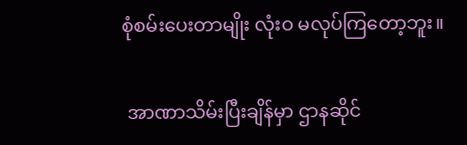စုံစမ်းပေးတာမျိုး လုံးဝ မလုပ်ကြတော့ဘူး။

 အာဏာသိမ်းပြီးချိန်မှာ ဌာနဆိုင်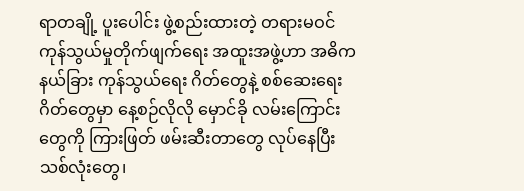ရာတချို့ ပူးပေါင်း ဖွဲ့စည်းထားတဲ့ တရားမဝင်ကုန်သွယ်မှုတိုက်ဖျက်ရေး အထူးအဖွဲ့ဟာ အဓိက နယ်ခြား ကုန်သွယ်ရေး ဂိတ်တွေနဲ့ စစ်ဆေးရေး ဂိတ်တွေမှာ နေ့စဉ်လိုလို မှောင်ခို လမ်းကြောင်းတွေကို ကြားဖြတ် ဖမ်းဆီးတာတွေ လုပ်နေပြီး သစ်လုံးတွေ၊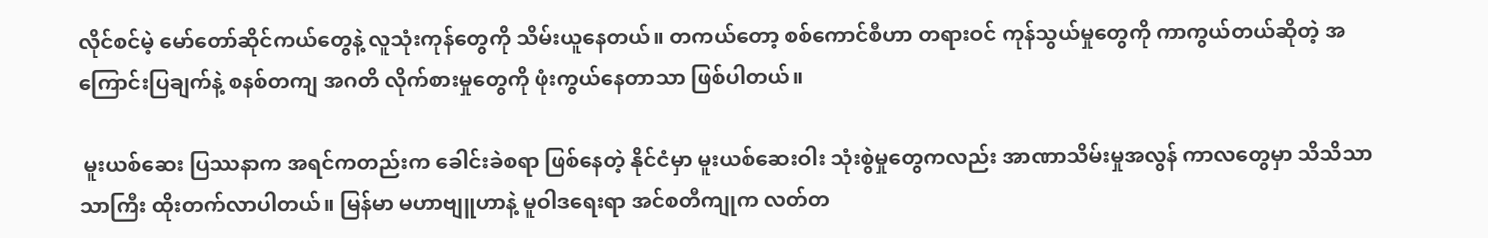လိုင်စင်မဲ့ မော်တော်ဆိုင်ကယ်တွေနဲ့ လူသုံးကုန်တွေကို သိမ်းယူနေတယ်။ တကယ်တော့ စစ်ကောင်စီဟာ တရားဝင် ကုန်သွယ်မှုတွေကို ကာကွယ်တယ်ဆိုတဲ့ အကြောင်းပြချက်နဲ့ စနစ်တကျ အဂတိ လိုက်စားမှုတွေကို ဖုံးကွယ်နေတာသာ ဖြစ်ပါတယ်။

 မူးယစ်ဆေး ပြဿနာက အရင်ကတည်းက ခေါင်းခဲစရာ ဖြစ်နေတဲ့ နိုင်ငံမှာ မူးယစ်ဆေးဝါး သုံးစွဲမှုတွေကလည်း အာဏာသိမ်းမှုအလွန် ကာလတွေမှာ သိသိသာသာကြီး ထိုးတက်လာပါတယ်။ မြန်မာ မဟာဗျူဟာနဲ့ မူဝါဒရေးရာ အင်စတီကျုက လတ်တ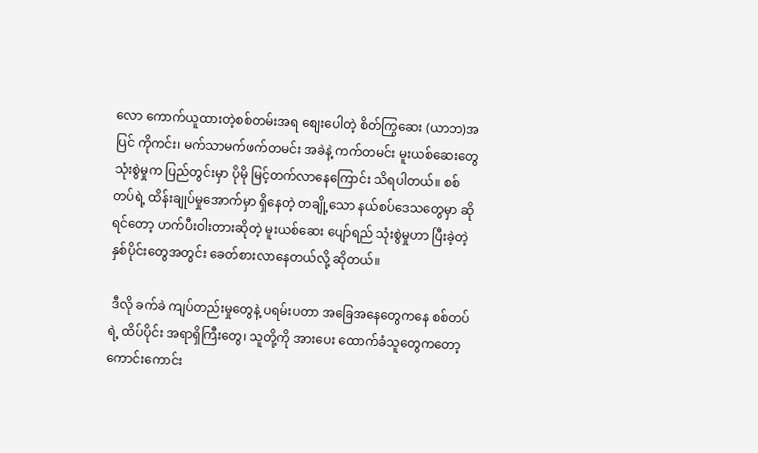လော ကောက်ယူထားတဲ့စစ်တမ်းအရ စျေးပေါတဲ့ စိတ်ကြွဆေး (ယာဘ)အပြင် ကိုကင်း၊ မက်သာမက်ဖက်တမင်း အခဲနဲ့ ကက်တမင်း မူးယစ်ဆေးတွေ သုံးစွဲမှုက ပြည်တွင်းမှာ ပိုမို မြင့်တက်လာနေကြောင်း သိရပါတယ်။ စစ်တပ်ရဲ့ ထိန်းချုပ်မှုအောက်မှာ ရှိနေတဲ့ တချို့သော နယ်စပ်ဒေသတွေမှာ ဆိုရင်တော့ ဟက်ပီးဝါးတားဆိုတဲ့ မူးယစ်ဆေး ပျော်ရည် သုံးစွဲမှုဟာ ပြီးခဲ့တဲ့ နှစ်ပိုင်းတွေအတွင်း ခေတ်စားလာနေတယ်လို့ ဆိုတယ်။

 ဒီလို ခက်ခဲ ကျပ်တည်းမှုတွေနဲ့ ပရမ်းပတာ အခြေအနေတွေကနေ စစ်တပ်ရဲ့ ထိပ်ပိုင်း အရာရှိကြီးတွေ၊ သူတို့ကို အားပေး ထောက်ခံသူတွေကတော့ ကောင်းကောင်း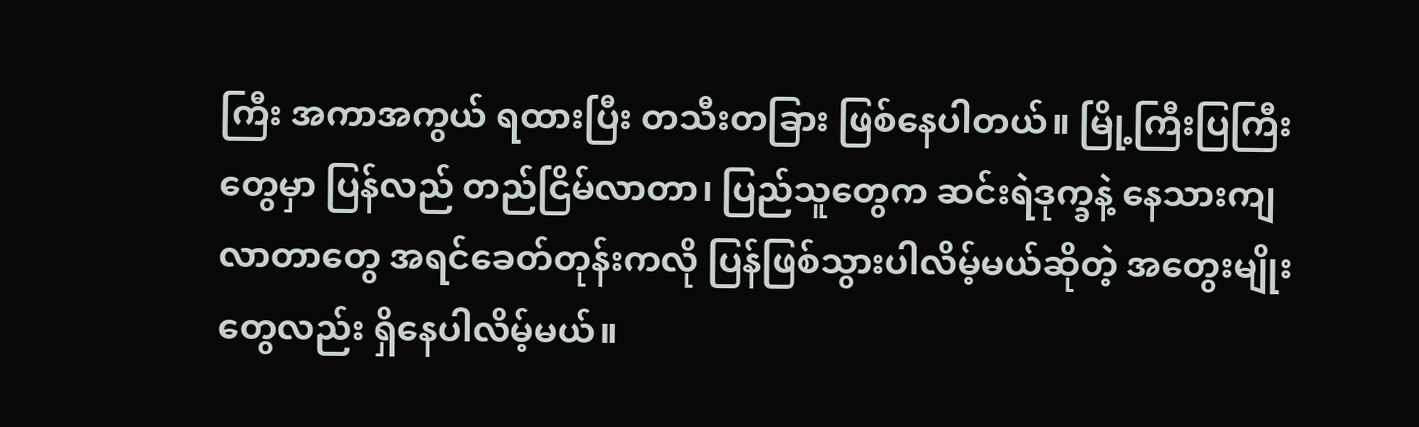ကြီး အကာအကွယ် ရထားပြီး တသီးတခြား ဖြစ်နေပါတယ်။ မြို့ကြီးပြကြီးတွေမှာ ပြန်လည် တည်ငြိမ်လာတာ၊ ပြည်သူတွေက ဆင်းရဲဒုက္ခနဲ့ နေသားကျလာတာတွေ အရင်ခေတ်တုန်းကလို ပြန်ဖြစ်သွားပါလိမ့်မယ်ဆိုတဲ့ အတွေးမျိုးတွေလည်း ရှိနေပါလိမ့်မယ်။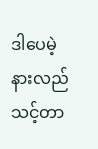ဒါပေမဲ့ နားလည်သင့်တာ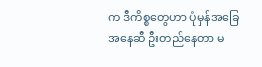က ဒီကိစ္စတွေဟာ ပုံမှန်အခြေအနေဆီ ဦးတည်နေတာ မ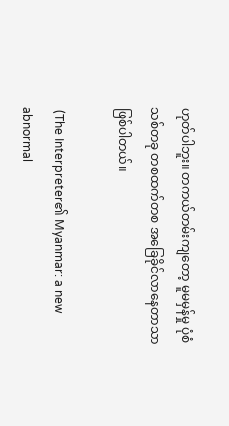ဟုတ်ပါဘူး။ တကယ်တမ်းကျတော့ မူမမှန်မှု ပုံစံသစ်တခု တစထက်တစ အခြေခိုင်လာနေတာသာ ဖြစ်ပါတယ်။

 (The Interpreter၏ Myanmar: a new abnormal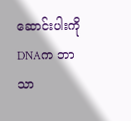ဆောင်းပါးကို DNAက ဘာသာ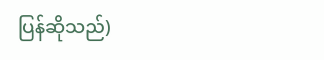ပြန်ဆိုသည်)